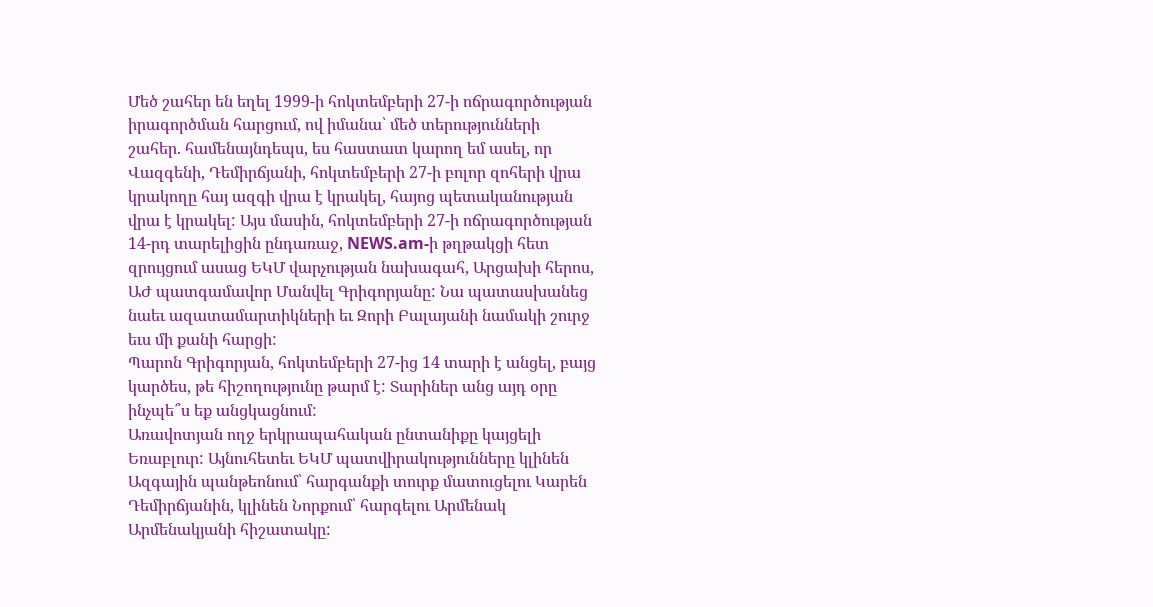Մեծ շահեր են եղել 1999-ի հոկտեմբերի 27-ի ոճրագործության իրագործման հարցում, ով իմանա՝ մեծ տերությունների շահեր. համենայնդեպս, ես հաստատ կարող եմ ասել, որ Վազգենի, Դեմիրճյանի, հոկտեմբերի 27-ի բոլոր զոհերի վրա կրակողը հայ ազգի վրա է կրակել, հայոց պետականության վրա է կրակել: Այս մասին, հոկտեմբերի 27-ի ոճրագործության 14-րդ տարելիցին ընդառաջ, NEWS.am-ի թղթակցի հետ զրույցում ասաց ԵԿՄ վարչության նախագահ, Արցախի հերոս, ԱԺ պատգամավոր Մանվել Գրիգորյանը: Նա պատասխանեց նաեւ ազատամարտիկների եւ Զորի Բալայանի նամակի շուրջ եւս մի քանի հարցի:
Պարոն Գրիգորյան, հոկտեմբերի 27-ից 14 տարի է անցել, բայց կարծես, թե հիշողությունը թարմ է: Տարիներ անց այդ օրը ինչպե՞ս եք անցկացնում:
Առավոտյան ողջ երկրապահական ընտանիքը կայցելի Եռաբլուր: Այնուհետեւ ԵԿՄ պատվիրակությունները կլինեն Ազգային պանթեոնում՝ հարգանքի տուրք մատուցելու Կարեն Դեմիրճյանին, կլինեն Նորքում՝ հարգելու Արմենակ Արմենակյանի հիշատակը: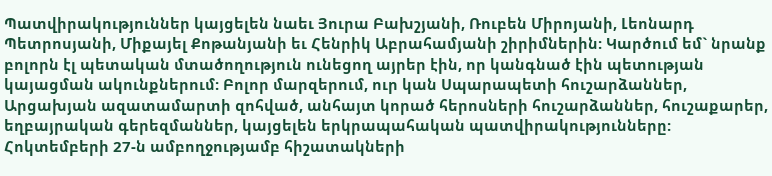Պատվիրակություններ կայցելեն նաեւ Յուրա Բախշյանի, Ռուբեն Միրոյանի, Լեոնարդ Պետրոսյանի, Միքայել Քոթանյանի եւ Հենրիկ Աբրահամյանի շիրիմներին: Կարծում եմ` նրանք բոլորն էլ պետական մտածողություն ունեցող այրեր էին, որ կանգնած էին պետության կայացման ակունքներում: Բոլոր մարզերում, ուր կան Սպարապետի հուշարձաններ, Արցախյան ազատամարտի զոհված, անհայտ կորած հերոսների հուշարձաններ, հուշաքարեր, եղբայրական գերեզմաններ, կայցելեն երկրապահական պատվիրակությունները: Հոկտեմբերի 27-ն ամբողջությամբ հիշատակների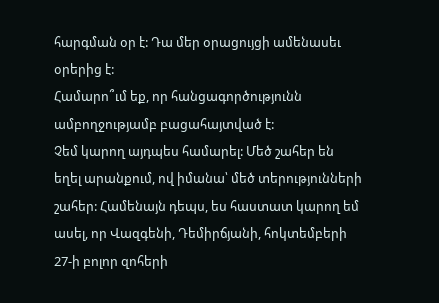հարգման օր է: Դա մեր օրացույցի ամենասեւ օրերից է:
Համարո՞ւմ եք, որ հանցագործությունն ամբողջությամբ բացահայտված է:
Չեմ կարող այդպես համարել: Մեծ շահեր են եղել արանքում, ով իմանա՝ մեծ տերությունների շահեր: Համենայն դեպս, ես հաստատ կարող եմ ասել, որ Վազգենի, Դեմիրճյանի, հոկտեմբերի 27-ի բոլոր զոհերի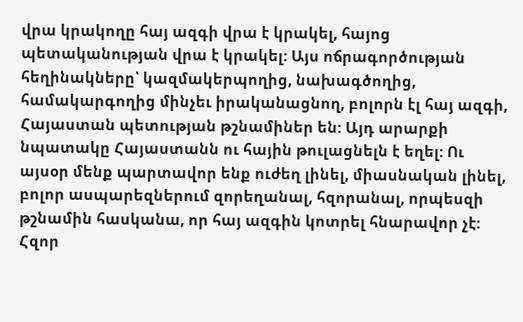վրա կրակողը հայ ազգի վրա է կրակել, հայոց պետականության վրա է կրակել: Այս ոճրագործության հեղինակները՝ կազմակերպողից, նախագծողից, համակարգողից մինչեւ իրականացնող, բոլորն էլ հայ ազգի, Հայաստան պետության թշնամիներ են: Այդ արարքի նպատակը Հայաստանն ու հային թուլացնելն է եղել: Ու այսօր մենք պարտավոր ենք ուժեղ լինել, միասնական լինել, բոլոր ասպարեզներում զորեղանալ, հզորանալ, որպեսզի թշնամին հասկանա, որ հայ ազգին կոտրել հնարավոր չէ: Հզոր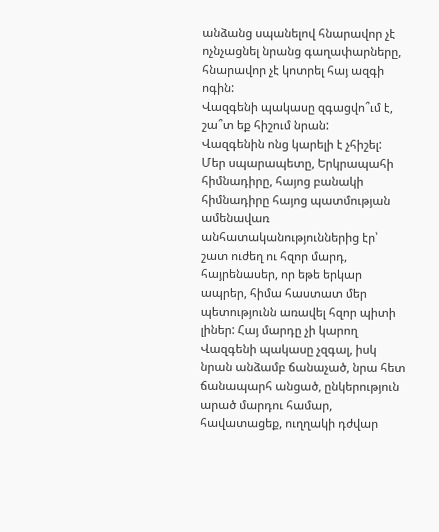անձանց սպանելով հնարավոր չէ ոչնչացնել նրանց գաղափարները, հնարավոր չէ կոտրել հայ ազգի ոգին:
Վազգենի պակասը զգացվո՞ւմ է, շա՞տ եք հիշում նրան:
Վազգենին ոնց կարելի է չհիշել: Մեր սպարապետը, Երկրապահի հիմնադիրը, հայոց բանակի հիմնադիրը հայոց պատմության ամենավառ անհատականություններից էր՝ շատ ուժեղ ու հզոր մարդ, հայրենասեր, որ եթե երկար ապրեր, հիմա հաստատ մեր պետությունն առավել հզոր պիտի լիներ: Հայ մարդը չի կարող Վազգենի պակասը չզգալ, իսկ նրան անձամբ ճանաչած, նրա հետ ճանապարհ անցած, ընկերություն արած մարդու համար, հավատացեք, ուղղակի դժվար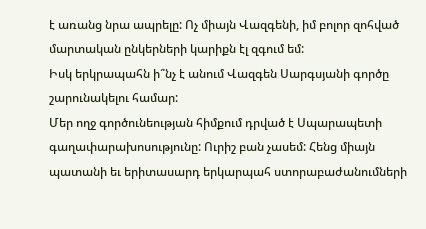է առանց նրա ապրելը: Ոչ միայն Վազգենի, իմ բոլոր զոհված մարտական ընկերների կարիքն էլ զգում եմ:
Իսկ երկրապահն ի՞նչ է անում Վազգեն Սարգսյանի գործը շարունակելու համար:
Մեր ողջ գործունեության հիմքում դրված է Սպարապետի գաղափարախոսությունը: Ուրիշ բան չասեմ: Հենց միայն պատանի եւ երիտասարդ երկարպահ ստորաբաժանումների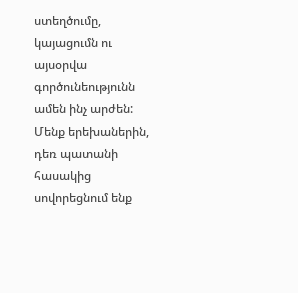ստեղծումը, կայացումն ու այսօրվա գործունեությունն ամեն ինչ արժեն: Մենք երեխաներին, դեռ պատանի հասակից սովորեցնում ենք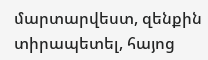մարտարվեստ, զենքին տիրապետել, հայոց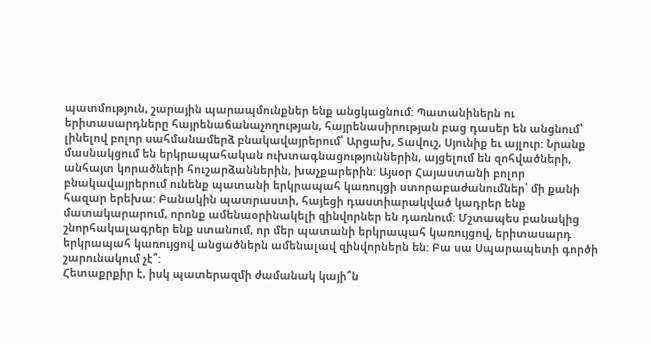պատմություն, շարային պարապմունքներ ենք անցկացնում: Պատանիներն ու երիտասարդները հայրենաճանաչողության, հայրենասիրության բաց դասեր են անցնում՝ լինելով բոլոր սահմանամերձ բնակավայրերում՝ Արցախ, Տավուշ, Սյունիք եւ այլուր: Նրանք մասնակցում են երկրապահական ուխտագնացություններին, այցելում են զոհվածների, անհայտ կորածների հուշարձաններին, խաչքարերին: Այսօր Հայաստանի բոլոր բնակավայրերում ունենք պատանի երկրապահ կառույցի ստորաբաժանումներ՝ մի քանի հազար երեխա: Բանակին պատրաստի, հայեցի դաստիարակված կադրեր ենք մատակարարում, որոնք ամենաօրինակելի զինվորներ են դառնում: Մշտապես բանակից շնորհակալագրեր ենք ստանում, որ մեր պատանի երկրապահ կառույցով, երիտասարդ երկրապահ կառույցով անցածներն ամենալավ զինվորներն են: Բա սա Սպարապետի գործի շարունակում չէ՞:
Հետաքրքիր է, իսկ պատերազմի ժամանակ կայի՞ն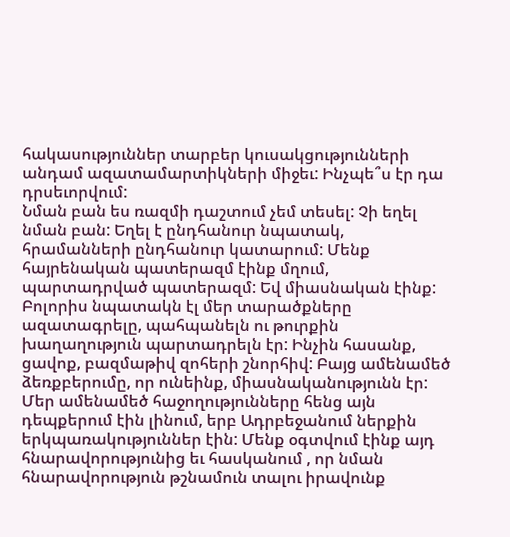հակասություններ տարբեր կուսակցությունների անդամ ազատամարտիկների միջեւ: Ինչպե՞ս էր դա դրսեւորվում:
Նման բան ես ռազմի դաշտում չեմ տեսել: Չի եղել նման բան: Եղել է ընդհանուր նպատակ, հրամանների ընդհանուր կատարում: Մենք հայրենական պատերազմ էինք մղում, պարտադրված պատերազմ: Եվ միասնական էինք: Բոլորիս նպատակն էլ մեր տարածքները ազատագրելը, պահպանելն ու թուրքին խաղաղություն պարտադրելն էր: Ինչին հասանք, ցավոք, բազմաթիվ զոհերի շնորհիվ: Բայց ամենամեծ ձեռքբերումը, որ ունեինք, միասնականությունն էր: Մեր ամենամեծ հաջողությունները հենց այն դեպքերում էին լինում, երբ Ադրբեջանում ներքին երկպառակություններ էին: Մենք օգտվում էինք այդ հնարավորությունից եւ հասկանում , որ նման հնարավորություն թշնամուն տալու իրավունք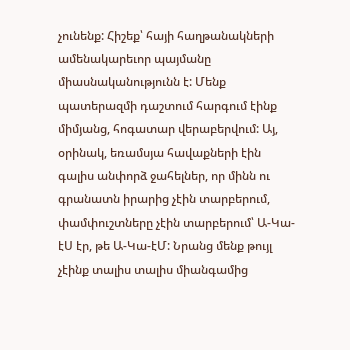չունենք: Հիշեք՝ հայի հաղթանակների ամենակարեւոր պայմանը միասնականությունն է: Մենք պատերազմի դաշտում հարգում էինք միմյանց, հոգատար վերաբերվում: Այ, օրինակ, եռամսյա հավաքների էին գալիս անփորձ ջահելներ, որ մինն ու գրանատն իրարից չէին տարբերում, փամփուշտները չէին տարբերում՝ Ա-Կա-էՍ էր, թե Ա-Կա-էՄ: Նրանց մենք թույլ չէինք տալիս տալիս միանգամից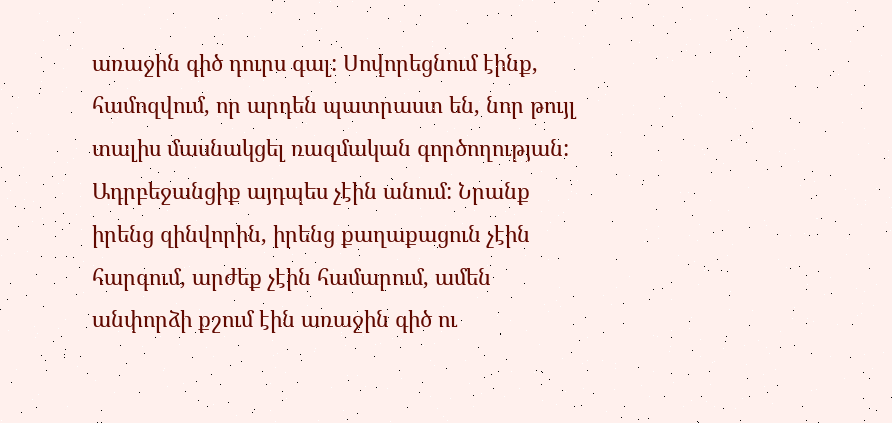առաջին գիծ դուրս գալ: Սովորեցնում էինք, համոզվում, որ արդեն պատրաստ են, նոր թույլ տալիս մասնակցել ռազմական գործողության: Ադրբեջանցիք այդպես չէին անում: Նրանք իրենց զինվորին, իրենց քաղաքացուն չէին հարգում, արժեք չէին համարում, ամեն անփորձի քշում էին առաջին գիծ ու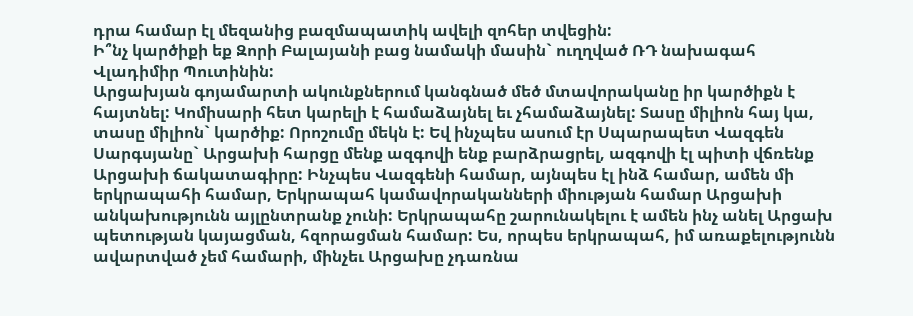դրա համար էլ մեզանից բազմապատիկ ավելի զոհեր տվեցին:
Ի՞նչ կարծիքի եք Զորի Բալայանի բաց նամակի մասին` ուղղված ՌԴ նախագահ Վլադիմիր Պուտինին:
Արցախյան գոյամարտի ակունքներում կանգնած մեծ մտավորականը իր կարծիքն է հայտնել: Կոմիսարի հետ կարելի է համաձայնել եւ չհամաձայնել: Տասը միլիոն հայ կա, տասը միլիոն` կարծիք: Որոշումը մեկն է: Եվ ինչպես ասում էր Սպարապետ Վազգեն Սարգսյանը` Արցախի հարցը մենք ազգովի ենք բարձրացրել, ազգովի էլ պիտի վճռենք Արցախի ճակատագիրը: Ինչպես Վազգենի համար, այնպես էլ ինձ համար, ամեն մի երկրապահի համար, Երկրապահ կամավորականների միության համար Արցախի անկախությունն այլընտրանք չունի: Երկրապահը շարունակելու է ամեն ինչ անել Արցախ պետության կայացման, հզորացման համար: Ես, որպես երկրապահ, իմ առաքելությունն ավարտված չեմ համարի, մինչեւ Արցախը չդառնա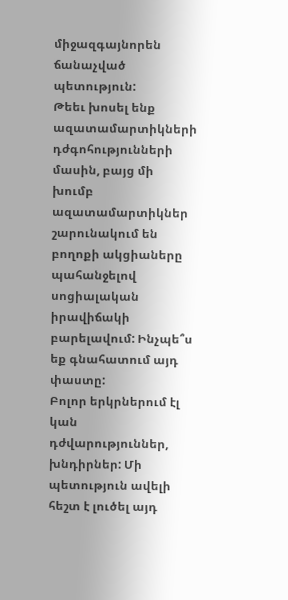միջազգայնորեն ճանաչված պետություն:
Թեեւ խոսել ենք ազատամարտիկների դժգոհությունների մասին, բայց մի խումբ ազատամարտիկներ շարունակում են բողոքի ակցիաները պահանջելով սոցիալական իրավիճակի բարելավում: Ինչպե՞ս եք գնահատում այդ փաստը:
Բոլոր երկրներում էլ կան դժվարություններ, խնդիրներ: Մի պետություն ավելի հեշտ է լուծել այդ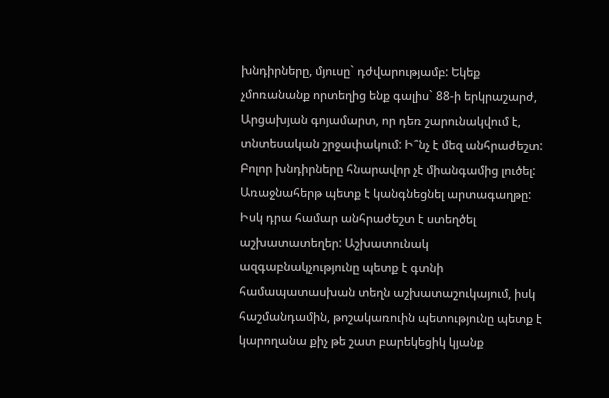խնդիրները, մյուսը` դժվարությամբ: Եկեք չմոռանանք որտեղից ենք գալիս` 88-ի երկրաշարժ, Արցախյան գոյամարտ, որ դեռ շարունակվում է, տնտեսական շրջափակում: Ի՞նչ է մեզ անհրաժեշտ: Բոլոր խնդիրները հնարավոր չէ միանգամից լուծել: Առաջնահերթ պետք է կանգնեցնել արտագաղթը: Իսկ դրա համար անհրաժեշտ է ստեղծել աշխատատեղեր: Աշխատունակ ազգաբնակչությունը պետք է գտնի համապատասխան տեղն աշխատաշուկայում, իսկ հաշմանդամին, թոշակառուին պետությունը պետք է կարողանա քիչ թե շատ բարեկեցիկ կյանք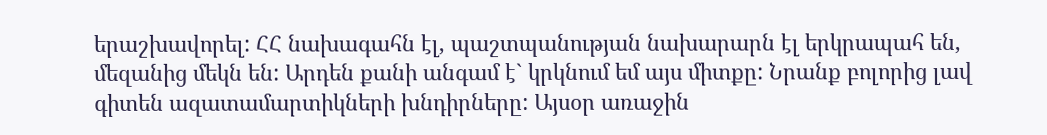երաշխավորել: ՀՀ նախագահն էլ, պաշտպանության նախարարն էլ երկրապահ են, մեզանից մեկն են: Արդեն քանի անգամ է` կրկնում եմ այս միտքը: Նրանք բոլորից լավ գիտեն ազատամարտիկների խնդիրները: Այսօր առաջին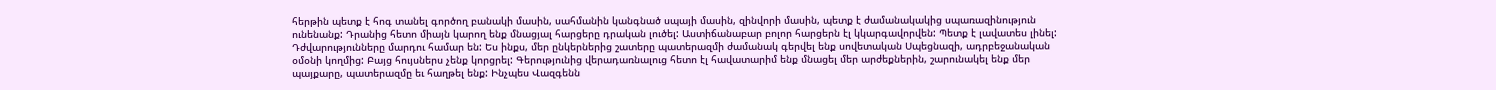հերթին պետք է հոգ տանել գործող բանակի մասին, սահմանին կանգնած սպայի մասին, զինվորի մասին, պետք է ժամանակակից սպառազինություն ունենանք: Դրանից հետո միայն կարող ենք մնացյալ հարցերը դրական լուծել: Աստիճանաբար բոլոր հարցերն էլ կկարգավորվեն: Պետք է լավատես լինել: Դժվարությունները մարդու համար են: Ես ինքս, մեր ընկերներից շատերը պատերազմի ժամանակ գերվել ենք սովետական Սպեցնազի, ադրբեջանական օմօնի կողմից: Բայց հույսներս չենք կորցրել: Գերությունից վերադառնալուց հետո էլ հավատարիմ ենք մնացել մեր արժեքներին, շարունակել ենք մեր պայքարը, պատերազմը եւ հաղթել ենք: Ինչպես Վազգենն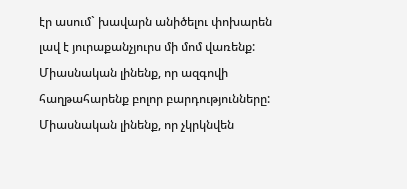էր ասում` խավարն անիծելու փոխարեն լավ է յուրաքանչյուրս մի մոմ վառենք: Միասնական լինենք, որ ազգովի հաղթահարենք բոլոր բարդությունները: Միասնական լինենք, որ չկրկնվեն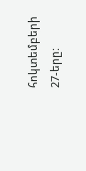հոկտեմբերի 27-երը: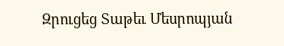Զրուցեց Տաթեւ Մեսրոպյան